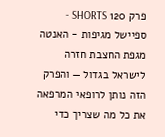פרק 120 SHORTS - ספיישל מגיפות - האנטה
מגפת החצבת חזרה לישראל בגדול — והפרק הזה נותן לרופאי המרפאה את כל מה שצריך כדי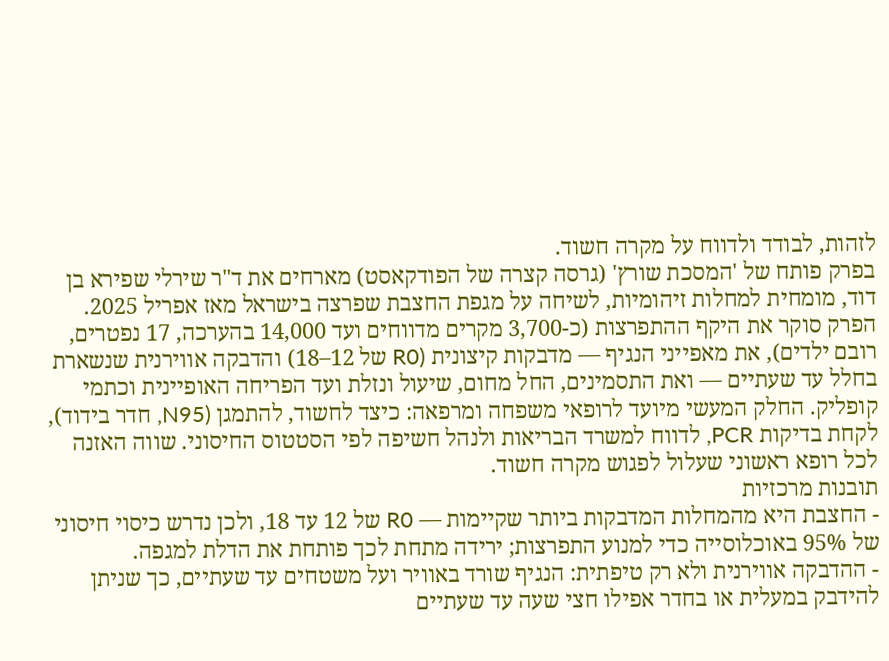לזהות, לבודד ולדווח על מקרה חשוד.
בפרק פותח של 'המסכת שורץ' (גרסה קצרה של הפודקאסט) מארחים את ד"ר שירלי שפירא בן דוד, מומחית למחלות זיהומיות, לשיחה על מגפת החצבת שפרצה בישראל מאז אפריל 2025. הפרק סוקר את היקף ההתפרצות (כ-3,700 מקרים מדווחים ועד 14,000 בהערכה, 17 נפטרים, רובם ילדים), את מאפייני הנגיף — מדבקות קיצונית (R0 של 12–18) והדבקה אווירנית שנשארת בחלל עד שעתיים — ואת התסמינים, החל מחום, שיעול ונזלת ועד הפריחה האופיינית וכתמי קופליק. החלק המעשי מיועד לרופאי משפחה ומרפאה: כיצד לחשוד, להתמגן (N95, חדר בידוד), לקחת בדיקות PCR, לדווח למשרד הבריאות ולנהל חשיפה לפי הסטטוס החיסוני. שווה האזנה לכל רופא ראשוני שעלול לפגוש מקרה חשוד.
תובנות מרכזיות
- החצבת היא מהמחלות המדבקות ביותר שקיימות — R0 של 12 עד 18, ולכן נדרש כיסוי חיסוני של 95% באוכלוסייה כדי למנוע התפרצות; ירידה מתחת לכך פותחת את הדלת למגפה.
- ההדבקה אווירנית ולא רק טיפתית: הנגיף שורד באוויר ועל משטחים עד שעתיים, כך שניתן להידבק במעלית או בחדר אפילו חצי שעה עד שעתיים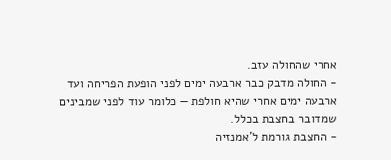אחרי שהחולה עזב.
- החולה מדבק כבר ארבעה ימים לפני הופעת הפריחה ועד ארבעה ימים אחרי שהיא חולפת — כלומר עוד לפני שמבינים שמדובר בחצבת בכלל.
- החצבת גורמת ל'אמנזיה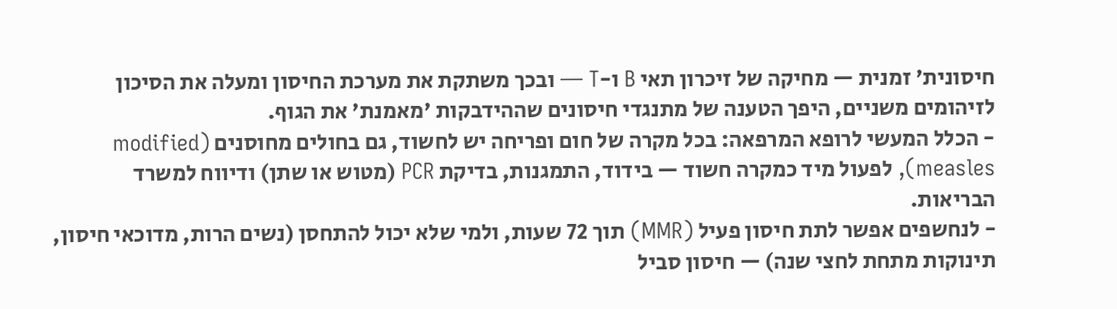חיסונית' זמנית — מחיקה של זיכרון תאי B ו-T — ובכך משתקת את מערכת החיסון ומעלה את הסיכון לזיהומים משניים, היפך הטענה של מתנגדי חיסונים שההידבקות 'מאמנת' את הגוף.
- הכלל המעשי לרופא המרפאה: בכל מקרה של חום ופריחה יש לחשוד, גם בחולים מחוסנים (modified measles), לפעול מיד כמקרה חשוד — בידוד, התמגנות, בדיקת PCR (מטוש או שתן) ודיווח למשרד הבריאות.
- לנחשפים אפשר לתת חיסון פעיל (MMR) תוך 72 שעות, ולמי שלא יכול להתחסן (נשים הרות, מדוכאי חיסון, תינוקות מתחת לחצי שנה) — חיסון סביל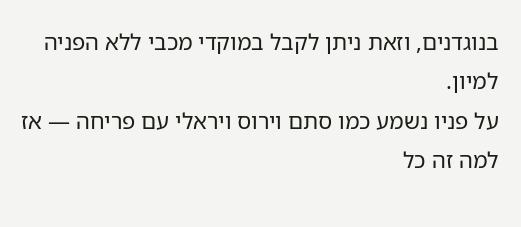בנוגדנים, וזאת ניתן לקבל במוקדי מכבי ללא הפניה למיון.
על פניו נשמע כמו סתם וירוס ויראלי עם פריחה — אז למה זה כל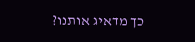כך מדאיג אותנו?